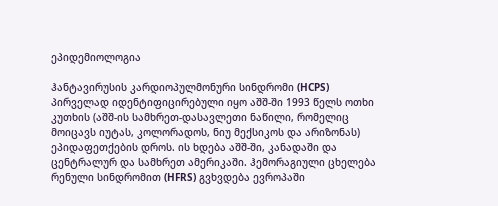ეპიდემიოლოგია

ჰანტავირუსის კარდიოპულმონური სინდრომი (HCPS) პირველად იდენტიფიცირებული იყო აშშ-ში 1993 წელს ოთხი კუთხის (აშშ-ის სამხრეთ-დასავლეთი ნაწილი, რომელიც მოიცავს იუტას, კოლორადოს, ნიუ მექსიკოს და არიზონას) ეპიდაფეთქების დროს. ის ხდება აშშ-ში, კანადაში და ცენტრალურ და სამხრეთ ამერიკაში. ჰემორაგიული ცხელება რენული სინდრომით (HFRS) გვხვდება ევროპაში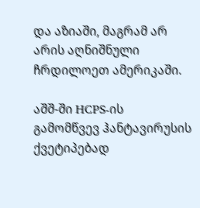და აზიაში, მაგრამ არ არის აღნიშნული ჩრდილოეთ ამერიკაში.

აშშ-ში HCPS-ის გამომწვევ ჰანტავირუსის ქვეტიპებად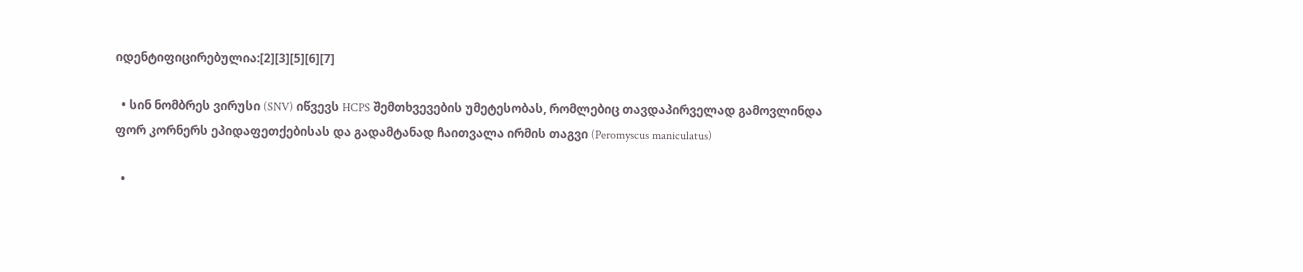იდენტიფიცირებულია:[2][3][5][6][7]

  • სინ ნომბრეს ვირუსი (SNV) იწვევს HCPS შემთხვევების უმეტესობას, რომლებიც თავდაპირველად გამოვლინდა ფორ კორნერს ეპიდაფეთქებისას და გადამტანად ჩაითვალა ირმის თაგვი (Peromyscus maniculatus)

  •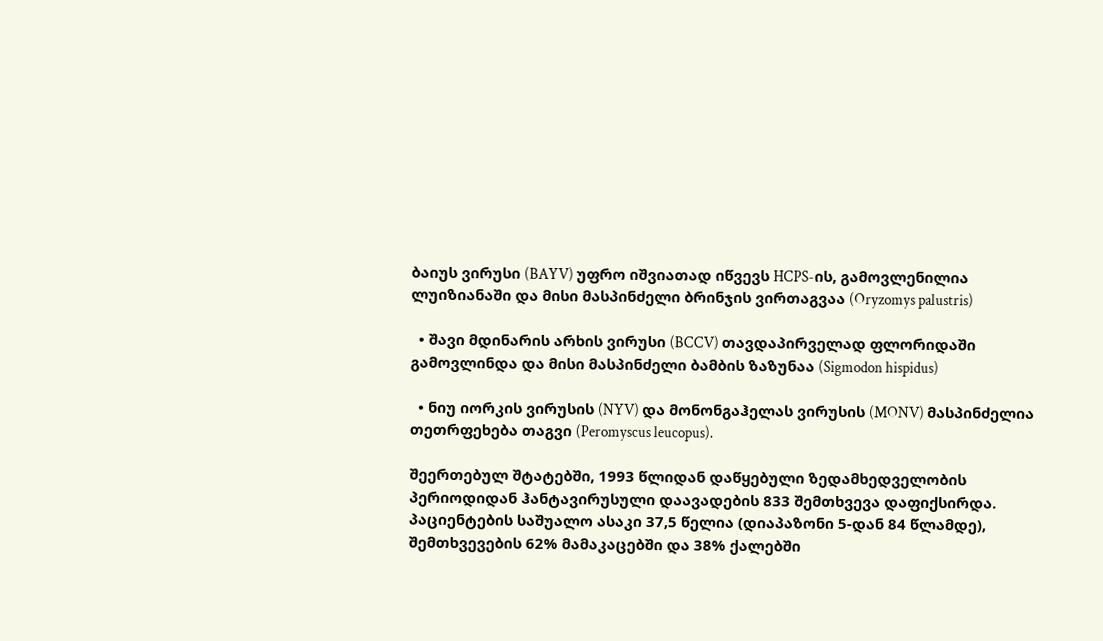ბაიუს ვირუსი (BAYV) უფრო იშვიათად იწვევს HCPS-ის, გამოვლენილია ლუიზიანაში და მისი მასპინძელი ბრინჯის ვირთაგვაა (Oryzomys palustris)

  • შავი მდინარის არხის ვირუსი (BCCV) თავდაპირველად ფლორიდაში გამოვლინდა და მისი მასპინძელი ბამბის ზაზუნაა (Sigmodon hispidus)

  • ნიუ იორკის ვირუსის (NYV) და მონონგაჰელას ვირუსის (MONV) მასპინძელია თეთრფეხება თაგვი (Peromyscus leucopus).

შეერთებულ შტატებში, 1993 წლიდან დაწყებული ზედამხედველობის პერიოდიდან ჰანტავირუსული დაავადების 833 შემთხვევა დაფიქსირდა. პაციენტების საშუალო ასაკი 37,5 წელია (დიაპაზონი 5-დან 84 წლამდე), შემთხვევების 62% მამაკაცებში და 38% ქალებში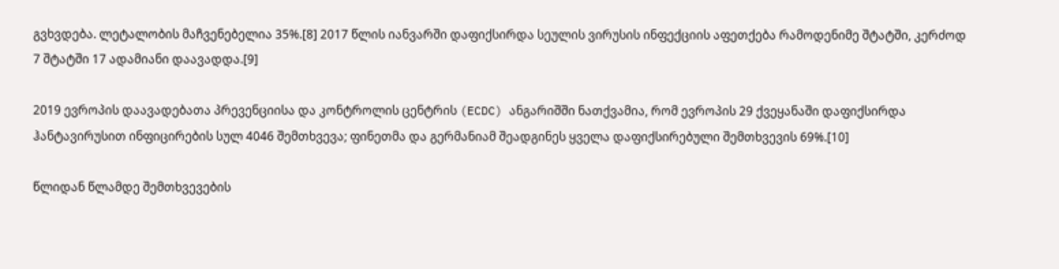გვხვდება. ლეტალობის მაჩვენებელია 35%.[8] 2017 წლის იანვარში დაფიქსირდა სეულის ვირუსის ინფექციის აფეთქება რამოდენიმე შტატში, კერძოდ 7 შტატში 17 ადამიანი დაავადდა.[9]

2019 ევროპის დაავადებათა პრევენციისა და კონტროლის ცენტრის (ECDC) ანგარიშში ნათქვამია, რომ ევროპის 29 ქვეყანაში დაფიქსირდა ჰანტავირუსით ინფიცირების სულ 4046 შემთხვევა; ფინეთმა და გერმანიამ შეადგინეს ყველა დაფიქსირებული შემთხვევის 69%.[10]

წლიდან წლამდე შემთხვევების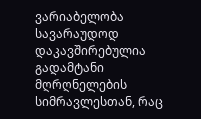ვარიაბელობა სავარაუდოდ დაკავშირებულია გადამტანი მღრღნელების სიმრავლესთან, რაც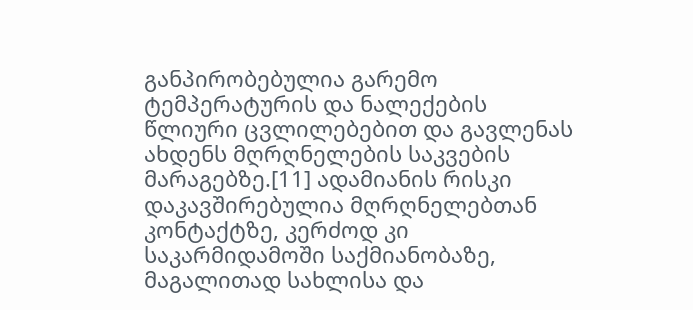განპირობებულია გარემო ტემპერატურის და ნალექების წლიური ცვლილებებით და გავლენას ახდენს მღრღნელების საკვების მარაგებზე.[11] ადამიანის რისკი დაკავშირებულია მღრღნელებთან კონტაქტზე, კერძოდ კი საკარმიდამოში საქმიანობაზე, მაგალითად სახლისა და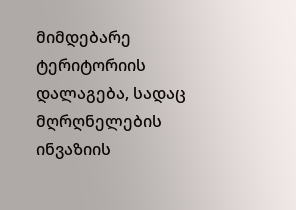მიმდებარე ტერიტორიის დალაგება, სადაც მღრღნელების ინვაზიის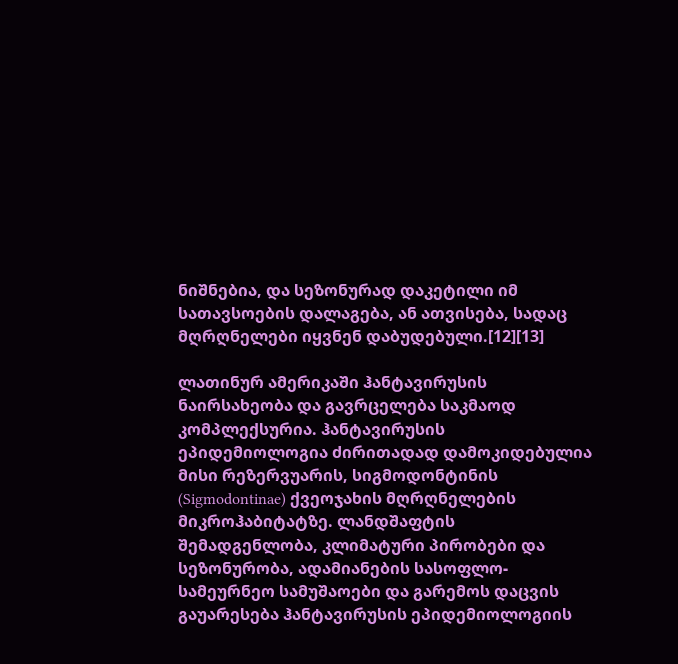ნიშნებია, და სეზონურად დაკეტილი იმ სათავსოების დალაგება, ან ათვისება, სადაც მღრღნელები იყვნენ დაბუდებული.[12][13]

ლათინურ ამერიკაში ჰანტავირუსის ნაირსახეობა და გავრცელება საკმაოდ კომპლექსურია. ჰანტავირუსის ეპიდემიოლოგია ძირითადად დამოკიდებულია მისი რეზერვუარის, სიგმოდონტინის (Sigmodontinae) ქვეოჯახის მღრღნელების მიკროჰაბიტატზე. ლანდშაფტის შემადგენლობა, კლიმატური პირობები და სეზონურობა, ადამიანების სასოფლო-სამეურნეო სამუშაოები და გარემოს დაცვის გაუარესება ჰანტავირუსის ეპიდემიოლოგიის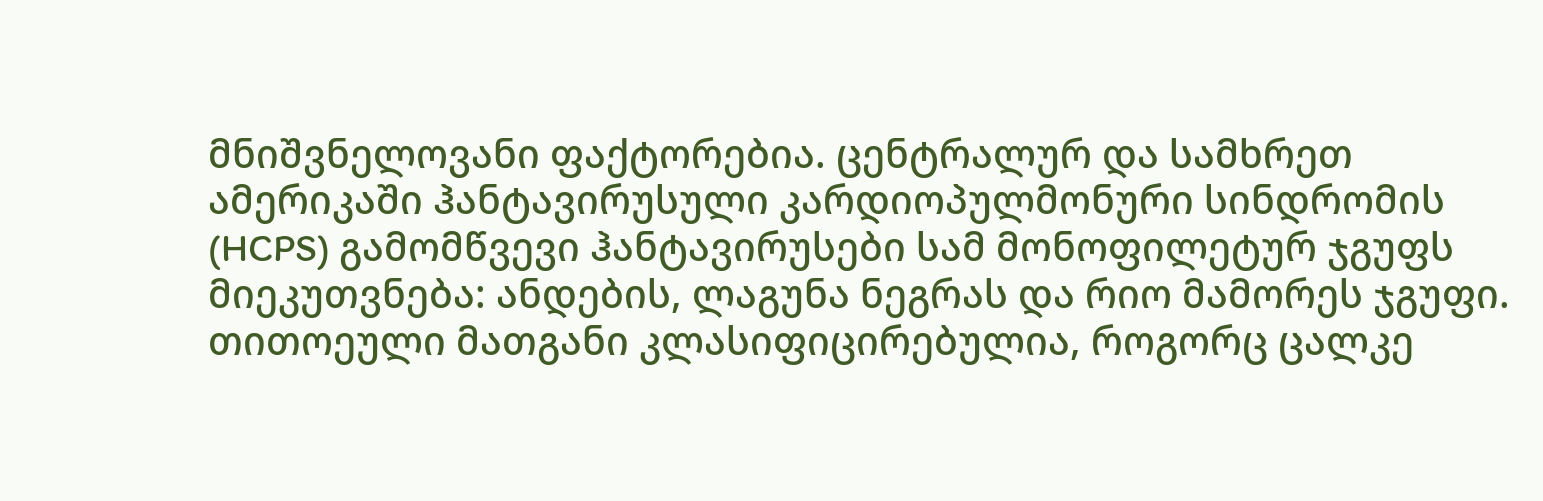მნიშვნელოვანი ფაქტორებია. ცენტრალურ და სამხრეთ ამერიკაში ჰანტავირუსული კარდიოპულმონური სინდრომის (HCPS) გამომწვევი ჰანტავირუსები სამ მონოფილეტურ ჯგუფს მიეკუთვნება: ანდების, ლაგუნა ნეგრას და რიო მამორეს ჯგუფი. თითოეული მათგანი კლასიფიცირებულია, როგორც ცალკე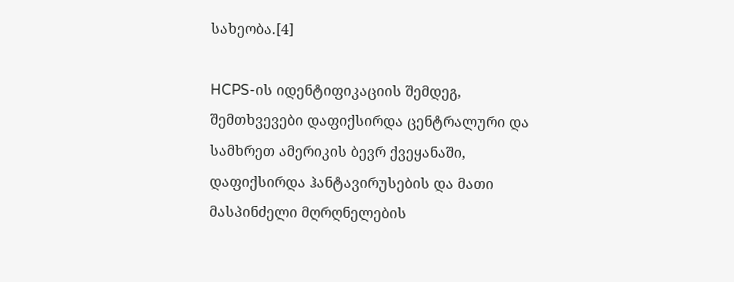სახეობა.[4]

HCPS-ის იდენტიფიკაციის შემდეგ, შემთხვევები დაფიქსირდა ცენტრალური და სამხრეთ ამერიკის ბევრ ქვეყანაში, დაფიქსირდა ჰანტავირუსების და მათი მასპინძელი მღრღნელების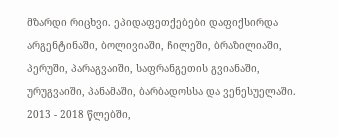მზარდი რიცხვი. ეპიდაფეთქებები დაფიქსირდა არგენტინაში, ბოლივიაში, ჩილეში, ბრაზილიაში, პერუში, პარაგვაიში, საფრანგეთის გვიანაში, ურუგვაიში, პანამაში, ბარბადოსსა და ვენესუელაში. 2013 - 2018 წლებში,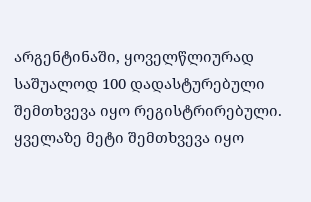არგენტინაში, ყოველწლიურად საშუალოდ 100 დადასტურებული შემთხვევა იყო რეგისტრირებული. ყველაზე მეტი შემთხვევა იყო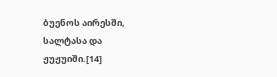ბუენოს აირესში, სალტასა და ჟუჟუიში.[14]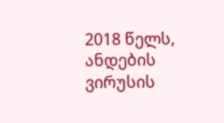2018 წელს, ანდების ვირუსის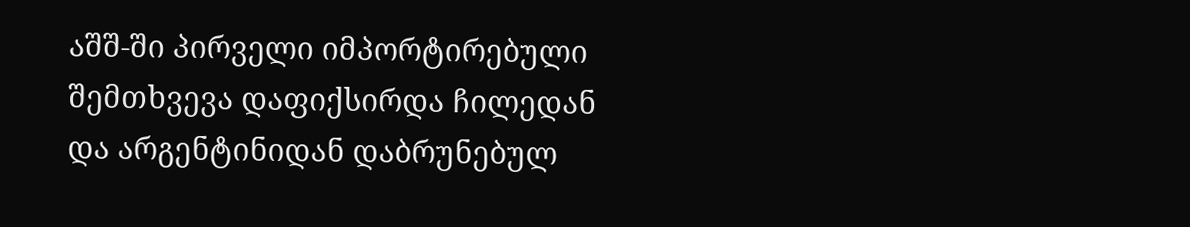აშშ-ში პირველი იმპორტირებული შემთხვევა დაფიქსირდა ჩილედან და არგენტინიდან დაბრუნებულ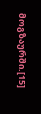მოგზაურში.[15]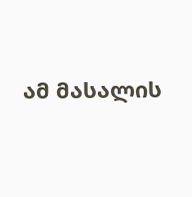ამ მასალის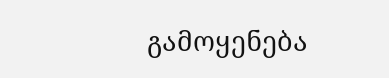გამოყენება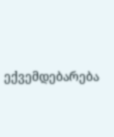ექვემდებარება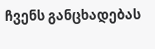ჩვენს განცხადებას